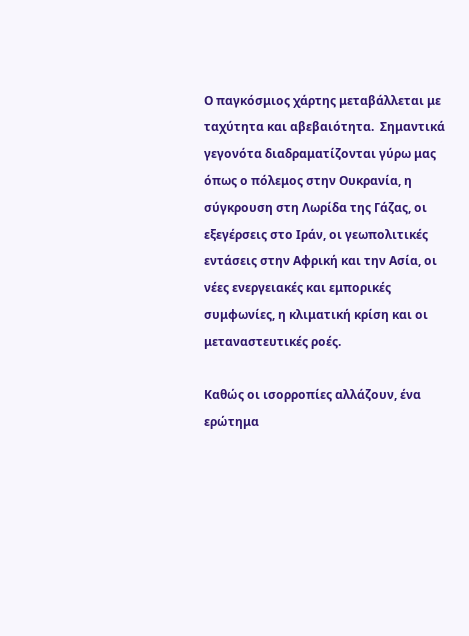Ο παγκόσμιος χάρτης μεταβάλλεται με ταχύτητα και αβεβαιότητα.  Σημαντικά γεγονότα διαδραματίζονται γύρω μας όπως ο πόλεμος στην Ουκρανία, η σύγκρουση στη Λωρίδα της Γάζας, οι εξεγέρσεις στο Ιράν, οι γεωπολιτικές εντάσεις στην Αφρική και την Ασία, οι νέες ενεργειακές και εμπορικές συμφωνίες, η κλιματική κρίση και οι μεταναστευτικές ροές.

Καθώς οι ισορροπίες αλλάζουν, ένα ερώτημα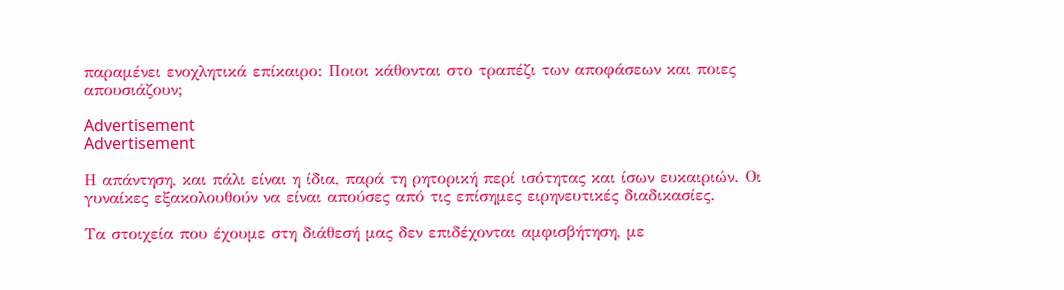παραμένει ενοχλητικά επίκαιρο: Ποιοι κάθονται στο τραπέζι των αποφάσεων και ποιες απουσιάζουν;

Advertisement
Advertisement

Η απάντηση, και πάλι είναι η ίδια, παρά τη ρητορική περί ισότητας και ίσων ευκαιριών. Οι γυναίκες εξακολουθούν να είναι απούσες από τις επίσημες ειρηνευτικές διαδικασίες.

Τα στοιχεία που έχουμε στη διάθεσή μας δεν επιδέχονται αμφισβήτηση, με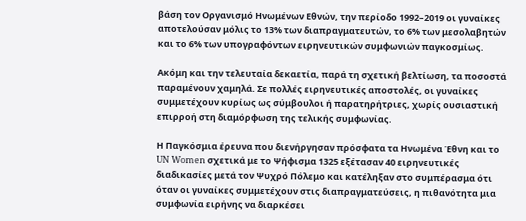βάση τον Οργανισμό Ηνωμένων Εθνών, την περίοδο 1992–2019 οι γυναίκες αποτελούσαν μόλις το 13% των διαπραγματευτών, το 6% των μεσολαβητών και το 6% των υπογραφόντων ειρηνευτικών συμφωνιών παγκοσμίως.

Ακόμη και την τελευταία δεκαετία, παρά τη σχετική βελτίωση, τα ποσοστά παραμένουν χαμηλά. Σε πολλές ειρηνευτικές αποστολές, οι γυναίκες συμμετέχουν κυρίως ως σύμβουλοι ή παρατηρήτριες, χωρίς ουσιαστική επιρροή στη διαμόρφωση της τελικής συμφωνίας.

Η Παγκόσμια έρευνα που διενήργησαν πρόσφατα τα Ηνωμένα Έθνη και το UN Women σχετικά με το Ψήφισμα 1325 εξέτασαν 40 ειρηνευτικές διαδικασίες μετά τον Ψυχρό Πόλεμο και κατέληξαν στο συμπέρασμα ότι όταν οι γυναίκες συμμετέχουν στις διαπραγματεύσεις, η πιθανότητα μια συμφωνία ειρήνης να διαρκέσει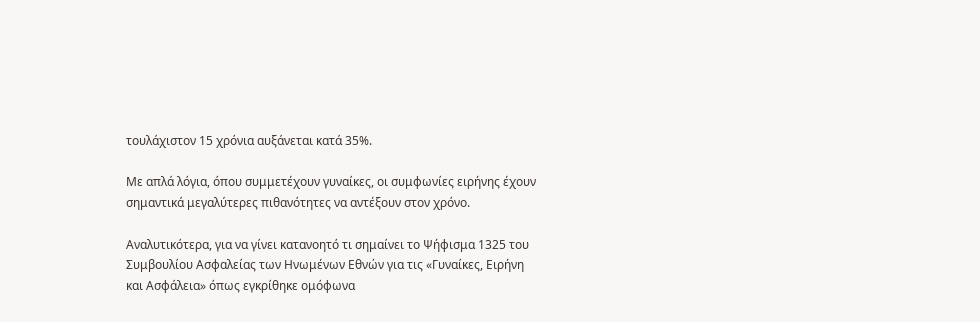τουλάχιστον 15 χρόνια αυξάνεται κατά 35%.

Με απλά λόγια, όπου συμμετέχουν γυναίκες, οι συμφωνίες ειρήνης έχουν σημαντικά μεγαλύτερες πιθανότητες να αντέξουν στον χρόνο.

Αναλυτικότερα, για να γίνει κατανοητό τι σημαίνει το Ψήφισμα 1325 του Συμβουλίου Ασφαλείας των Ηνωμένων Εθνών για τις «Γυναίκες, Ειρήνη και Ασφάλεια» όπως εγκρίθηκε ομόφωνα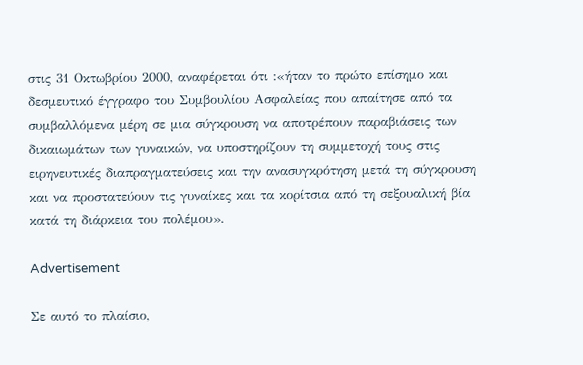στις 31 Οκτωβρίου 2000, αναφέρεται ότι :«ήταν το πρώτο επίσημο και δεσμευτικό έγγραφο του Συμβουλίου Ασφαλείας που απαίτησε από τα συμβαλλόμενα μέρη σε μια σύγκρουση να αποτρέπουν παραβιάσεις των δικαιωμάτων των γυναικών, να υποστηρίζουν τη συμμετοχή τους στις ειρηνευτικές διαπραγματεύσεις και την ανασυγκρότηση μετά τη σύγκρουση και να προστατεύουν τις γυναίκες και τα κορίτσια από τη σεξουαλική βία κατά τη διάρκεια του πολέμου».

Advertisement

Σε αυτό το πλαίσιο,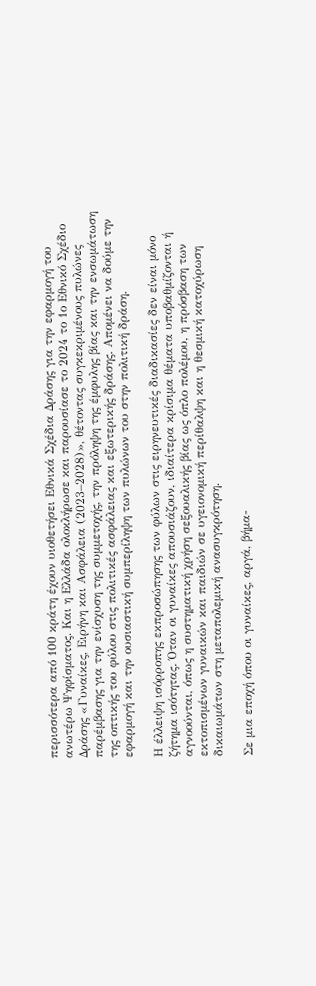περισσότερα από 100 κράτη έχουν υιοθετήσει Εθνικά Σχέδια Δράσης για την εφαρμογή του ανωτέρω Ψηφίσματος. Και η Ελλάδα ολοκλήρωσε και παρουσίασε το 2024 το 1ο Εθνικό Σχέδιο Δράσης «Γυναίκες, Ειρήνη και Ασφάλεια (2023–2028)», θέτοντας συγκεκριμένους πυλώνες παρέμβασης για την ενίσχυση της συμμετοχής, την πρόληψη της έμφυλης βίας και την ενσωμάτωση της οπτικής του φύλου στις πολιτικές ασφάλειας και εξωτερικής δράσης. Απομένει να δούμε την εφαρμογή και την ουσιαστική συμπερίληψη των πυλώνων του στην πολιτική δράση.

Η έλλειψη ισόρροπης εκπροσώπησης των φύλων στις ειρηνευτικές διαδικασίες δεν είναι μόνο ζήτημα ισότητας. Όταν οι γυναίκες απουσιάζουν, ιδιαίτερα κρίσιμα θέματα υποβαθμίζονται ή αγνοούνται, όπως η συστηματική χρήση σεξουαλικής βίας ως όπλο πολέμου, η πρόσβαση των εκτοπισμένων γυναικών και παιδιών σε υγειονομική περίθαλψη και η θεσμική κατοχύρωση δικαιωμάτων στη μεταπολεμική ανασυγκρότηση.

Σε μια εποχή όπου οι γυναίκες, αργά, βήμα-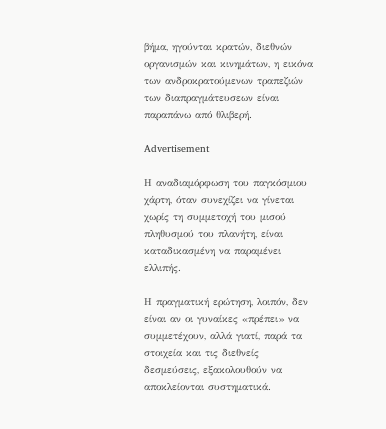βήμα, ηγούνται κρατών, διεθνών οργανισμών και κινημάτων, η εικόνα των ανδροκρατούμενων τραπεζιών των διαπραγμάτευσεων είναι παραπάνω από θλιβερή.

Advertisement

Η αναδιαμόρφωση του παγκόσμιου χάρτη, όταν συνεχίζει να γίνεται χωρίς τη συμμετοχή του μισού πληθυσμού του πλανήτη, είναι καταδικασμένη να παραμένει ελλιπής.

Η πραγματική ερώτηση, λοιπόν, δεν είναι αν οι γυναίκες «πρέπει» να συμμετέχουν, αλλά γιατί, παρά τα στοιχεία και τις διεθνείς δεσμεύσεις, εξακολουθούν να αποκλείονται συστηματικά.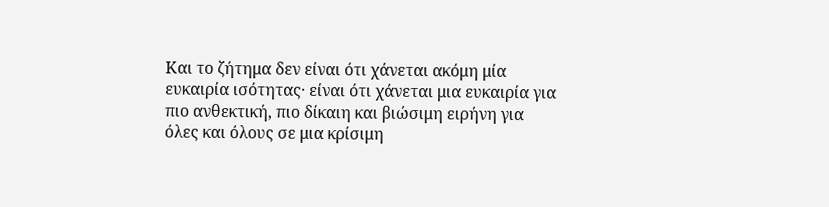Και το ζήτημα δεν είναι ότι χάνεται ακόμη μία ευκαιρία ισότητας· είναι ότι χάνεται μια ευκαιρία για πιο ανθεκτική, πιο δίκαιη και βιώσιμη ειρήνη για όλες και όλους σε μια κρίσιμη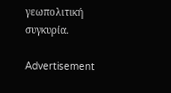γεωπολιτική συγκυρία.

Advertisement